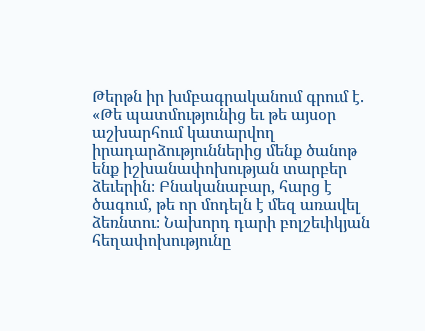Թերթն իր խմբագրականում գրում է. «Թե պատմությունից եւ թե այսօր աշխարհում կատարվող իրադարձություններից մենք ծանոթ ենք իշխանափոխության տարբեր ձեւերին։ Բնականաբար, հարց է ծագում, թե որ մոդելն է մեզ առավել ձեռնտու։ Նախորդ դարի բոլշեւիկյան հեղափոխությունը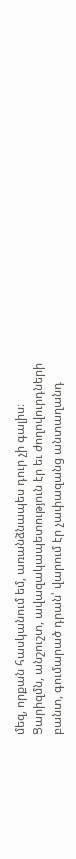մեզ, որքան հասկանում եմ, առանձնապես դուր չի գալիս։
Ցարիզմն, անշուշտ, ավազակապետություն էր եւ ժողովուրդների բանտ, գումարած դրան՝ վարում էր չափազանց անտաղանդ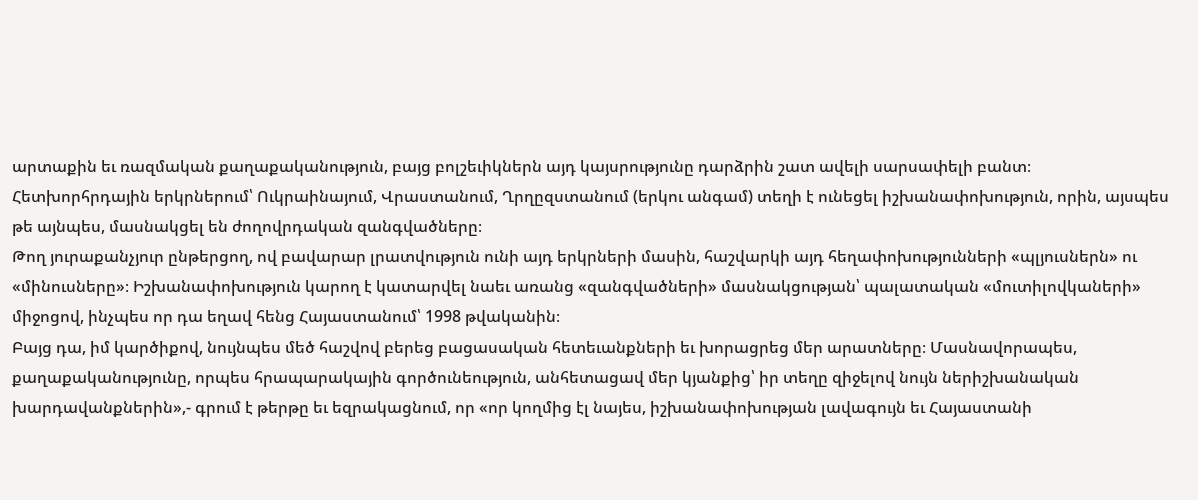արտաքին եւ ռազմական քաղաքականություն, բայց բոլշեւիկներն այդ կայսրությունը դարձրին շատ ավելի սարսափելի բանտ։ Հետխորհրդային երկրներում՝ Ուկրաինայում, Վրաստանում, Ղրղըզստանում (երկու անգամ) տեղի է ունեցել իշխանափոխություն, որին, այսպես թե այնպես, մասնակցել են ժողովրդական զանգվածները։
Թող յուրաքանչյուր ընթերցող, ով բավարար լրատվություն ունի այդ երկրների մասին, հաշվարկի այդ հեղափոխությունների «պլյուսներն» ու «մինուսները»։ Իշխանափոխություն կարող է կատարվել նաեւ առանց «զանգվածների» մասնակցության՝ պալատական «մուտիլովկաների» միջոցով, ինչպես որ դա եղավ հենց Հայաստանում՝ 1998 թվականին։
Բայց դա, իմ կարծիքով, նույնպես մեծ հաշվով բերեց բացասական հետեւանքների եւ խորացրեց մեր արատները։ Մասնավորապես, քաղաքականությունը, որպես հրապարակային գործունեություն, անհետացավ մեր կյանքից՝ իր տեղը զիջելով նույն ներիշխանական խարդավանքներին»,- գրում է թերթը եւ եզրակացնում, որ «որ կողմից էլ նայես, իշխանափոխության լավագույն եւ Հայաստանի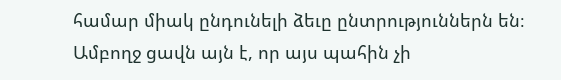համար միակ ընդունելի ձեւը ընտրություններն են։ Ամբողջ ցավն այն է, որ այս պահին չի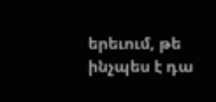երեւում, թե ինչպես է դա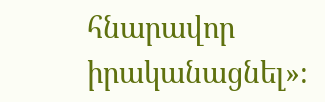հնարավոր իրականացնել»։